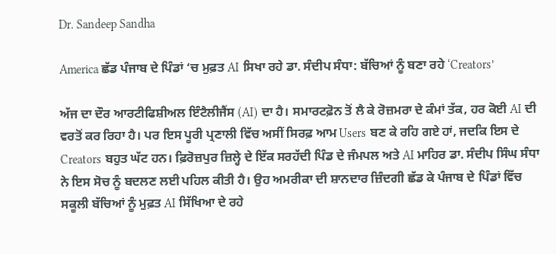Dr. Sandeep Sandha

America ਛੱਡ ਪੰਜਾਬ ਦੇ ਪਿੰਡਾਂ ‘ਚ ਮੁਫ਼ਤ AI ਸਿਖਾ ਰਹੇ ਡਾ. ਸੰਦੀਪ ਸੰਧਾ: ਬੱਚਿਆਂ ਨੂੰ ਬਣਾ ਰਹੇ ‘Creators’

ਅੱਜ ਦਾ ਦੌਰ ਆਰਟੀਫਿਸ਼ੀਅਲ ਇੰਟੈਲੀਜੈਂਸ (AI) ਦਾ ਹੈ। ਸਮਾਰਟਫ਼ੋਨ ਤੋਂ ਲੈ ਕੇ ਰੋਜ਼ਮਰਾ ਦੇ ਕੰਮਾਂ ਤੱਕ, ਹਰ ਕੋਈ AI ਦੀ ਵਰਤੋਂ ਕਰ ਰਿਹਾ ਹੈ। ਪਰ ਇਸ ਪੂਰੀ ਪ੍ਰਣਾਲੀ ਵਿੱਚ ਅਸੀਂ ਸਿਰਫ਼ ਆਮ Users ਬਣ ਕੇ ਰਹਿ ਗਏ ਹਾਂ, ਜਦਕਿ ਇਸ ਦੇ Creators ਬਹੁਤ ਘੱਟ ਹਨ। ਫ਼ਿਰੋਜ਼ਪੁਰ ਜ਼ਿਲ੍ਹੇ ਦੇ ਇੱਕ ਸਰਹੱਦੀ ਪਿੰਡ ਦੇ ਜੰਮਪਲ ਅਤੇ AI ਮਾਹਿਰ ਡਾ. ਸੰਦੀਪ ਸਿੰਘ ਸੰਧਾ ਨੇ ਇਸ ਸੋਚ ਨੂੰ ਬਦਲਣ ਲਈ ਪਹਿਲ ਕੀਤੀ ਹੈ। ਉਹ ਅਮਰੀਕਾ ਦੀ ਸ਼ਾਨਦਾਰ ਜ਼ਿੰਦਗੀ ਛੱਡ ਕੇ ਪੰਜਾਬ ਦੇ ਪਿੰਡਾਂ ਵਿੱਚ ਸਕੂਲੀ ਬੱਚਿਆਂ ਨੂੰ ਮੁਫ਼ਤ AI ਸਿੱਖਿਆ ਦੇ ਰਹੇ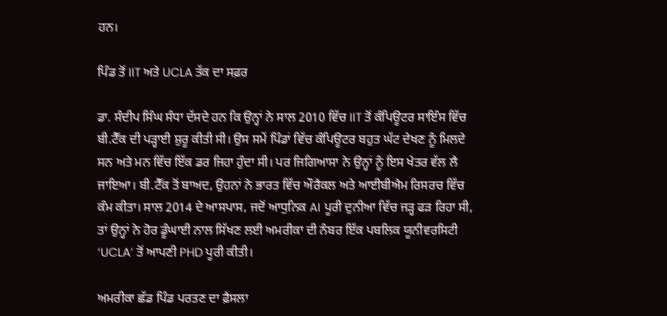ਹਨ।

ਪਿੰਡ ਤੋਂ IIT ਅਤੇ UCLA ਤੱਕ ਦਾ ਸਫ਼ਰ

ਡਾ. ਸੰਦੀਪ ਸਿੰਘ ਸੰਧਾ ਦੱਸਦੇ ਹਨ ਕਿ ਉਨ੍ਹਾਂ ਨੇ ਸਾਲ 2010 ਵਿੱਚ IIT ਤੋਂ ਕੰਪਿਊਟਰ ਸਾਇੰਸ ਵਿੱਚ ਬੀ.ਟੈੱਕ ਦੀ ਪੜ੍ਹਾਈ ਸ਼ੁਰੂ ਕੀਤੀ ਸੀ। ਉਸ ਸਮੇਂ ਪਿੰਡਾਂ ਵਿੱਚ ਕੰਪਿਊਟਰ ਬਹੁਤ ਘੱਟ ਦੇਖਣ ਨੂੰ ਮਿਲਦੇ ਸਨ ਅਤੇ ਮਨ ਵਿੱਚ ਇੱਕ ਡਰ ਜਿਹਾ ਹੁੰਦਾ ਸੀ। ਪਰ ਜਿਗਿਆਸਾ ਨੇ ਉਨ੍ਹਾਂ ਨੂੰ ਇਸ ਖੇਤਰ ਵੱਲ ਲੈ ਜਾਇਆ। ਬੀ.ਟੈੱਕ ਤੋਂ ਬਾਅਦ, ਉਹਨਾਂ ਨੇ ਭਾਰਤ ਵਿੱਚ ਔਰੈਕਲ ਅਤੇ ਆਈਬੀਐਮ ਰਿਸਰਚ ਵਿੱਚ ਕੰਮ ਕੀਤਾ। ਸਾਲ 2014 ਦੇ ਆਸਪਾਸ, ਜਦੋਂ ਆਧੁਨਿਕ AI ਪੂਰੀ ਦੁਨੀਆ ਵਿੱਚ ਜੜ੍ਹ ਫੜ ਰਿਹਾ ਸੀ, ਤਾਂ ਉਨ੍ਹਾਂ ਨੇ ਹੋਰ ਡੂੰਘਾਈ ਨਾਲ ਸਿੱਖਣ ਲਈ ਅਮਰੀਕਾ ਦੀ ਨੰਬਰ ਇੱਕ ਪਬਲਿਕ ਯੂਨੀਵਰਸਿਟੀ ‘UCLA’ ਤੋਂ ਆਪਣੀ PHD ਪੂਰੀ ਕੀਤੀ।

ਅਮਰੀਕਾ ਛੱਡ ਪਿੰਡ ਪਰਤਣ ਦਾ ਫ਼ੈਸਲਾ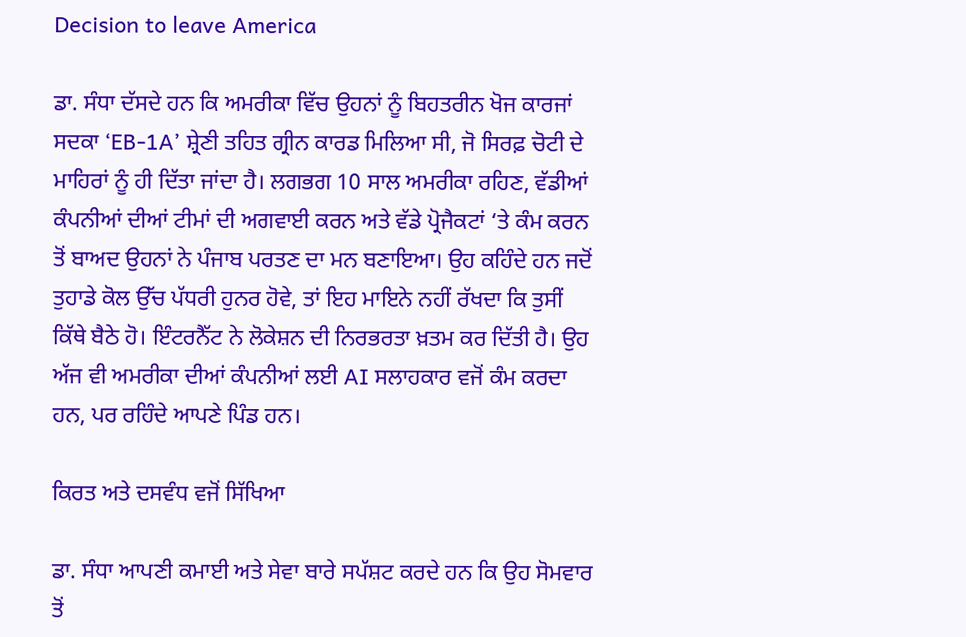Decision to leave America

ਡਾ. ਸੰਧਾ ਦੱਸਦੇ ਹਨ ਕਿ ਅਮਰੀਕਾ ਵਿੱਚ ਉਹਨਾਂ ਨੂੰ ਬਿਹਤਰੀਨ ਖੋਜ ਕਾਰਜਾਂ ਸਦਕਾ ‘EB-1A’ ਸ਼੍ਰੇਣੀ ਤਹਿਤ ਗ੍ਰੀਨ ਕਾਰਡ ਮਿਲਿਆ ਸੀ, ਜੋ ਸਿਰਫ਼ ਚੋਟੀ ਦੇ ਮਾਹਿਰਾਂ ਨੂੰ ਹੀ ਦਿੱਤਾ ਜਾਂਦਾ ਹੈ। ਲਗਭਗ 10 ਸਾਲ ਅਮਰੀਕਾ ਰਹਿਣ, ਵੱਡੀਆਂ ਕੰਪਨੀਆਂ ਦੀਆਂ ਟੀਮਾਂ ਦੀ ਅਗਵਾਈ ਕਰਨ ਅਤੇ ਵੱਡੇ ਪ੍ਰੋਜੈਕਟਾਂ ‘ਤੇ ਕੰਮ ਕਰਨ ਤੋਂ ਬਾਅਦ ਉਹਨਾਂ ਨੇ ਪੰਜਾਬ ਪਰਤਣ ਦਾ ਮਨ ਬਣਾਇਆ। ਉਹ ਕਹਿੰਦੇ ਹਨ ਜਦੋਂ ਤੁਹਾਡੇ ਕੋਲ ਉੱਚ ਪੱਧਰੀ ਹੁਨਰ ਹੋਵੇ, ਤਾਂ ਇਹ ਮਾਇਨੇ ਨਹੀਂ ਰੱਖਦਾ ਕਿ ਤੁਸੀਂ ਕਿੱਥੇ ਬੈਠੇ ਹੋ। ਇੰਟਰਨੈੱਟ ਨੇ ਲੋਕੇਸ਼ਨ ਦੀ ਨਿਰਭਰਤਾ ਖ਼ਤਮ ਕਰ ਦਿੱਤੀ ਹੈ। ਉਹ ਅੱਜ ਵੀ ਅਮਰੀਕਾ ਦੀਆਂ ਕੰਪਨੀਆਂ ਲਈ AI ਸਲਾਹਕਾਰ ਵਜੋਂ ਕੰਮ ਕਰਦਾ ਹਨ, ਪਰ ਰਹਿੰਦੇ ਆਪਣੇ ਪਿੰਡ ਹਨ।

ਕਿਰਤ ਅਤੇ ਦਸਵੰਧ ਵਜੋਂ ਸਿੱਖਿਆ

ਡਾ. ਸੰਧਾ ਆਪਣੀ ਕਮਾਈ ਅਤੇ ਸੇਵਾ ਬਾਰੇ ਸਪੱਸ਼ਟ ਕਰਦੇ ਹਨ ਕਿ ਉਹ ਸੋਮਵਾਰ ਤੋਂ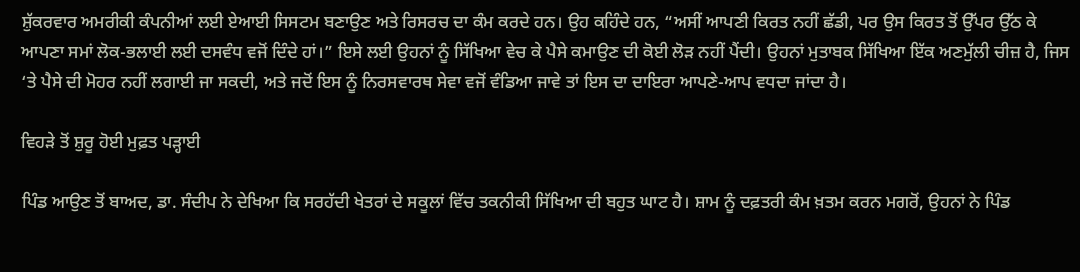ਸ਼ੁੱਕਰਵਾਰ ਅਮਰੀਕੀ ਕੰਪਨੀਆਂ ਲਈ ਏਆਈ ਸਿਸਟਮ ਬਣਾਉਣ ਅਤੇ ਰਿਸਰਚ ਦਾ ਕੰਮ ਕਰਦੇ ਹਨ। ਉਹ ਕਹਿੰਦੇ ਹਨ, “ਅਸੀਂ ਆਪਣੀ ਕਿਰਤ ਨਹੀਂ ਛੱਡੀ, ਪਰ ਉਸ ਕਿਰਤ ਤੋਂ ਉੱਪਰ ਉੱਠ ਕੇ ਆਪਣਾ ਸਮਾਂ ਲੋਕ-ਭਲਾਈ ਲਈ ਦਸਵੰਧ ਵਜੋਂ ਦਿੰਦੇ ਹਾਂ।” ਇਸੇ ਲਈ ਉਹਨਾਂ ਨੂੰ ਸਿੱਖਿਆ ਵੇਚ ਕੇ ਪੈਸੇ ਕਮਾਉਣ ਦੀ ਕੋਈ ਲੋੜ ਨਹੀਂ ਪੈਂਦੀ। ਉਹਨਾਂ ਮੁਤਾਬਕ ਸਿੱਖਿਆ ਇੱਕ ਅਣਮੁੱਲੀ ਚੀਜ਼ ਹੈ, ਜਿਸ ‘ਤੇ ਪੈਸੇ ਦੀ ਮੋਹਰ ਨਹੀਂ ਲਗਾਈ ਜਾ ਸਕਦੀ, ਅਤੇ ਜਦੋਂ ਇਸ ਨੂੰ ਨਿਰਸਵਾਰਥ ਸੇਵਾ ਵਜੋਂ ਵੰਡਿਆ ਜਾਵੇ ਤਾਂ ਇਸ ਦਾ ਦਾਇਰਾ ਆਪਣੇ-ਆਪ ਵਧਦਾ ਜਾਂਦਾ ਹੈ।

ਵਿਹੜੇ ਤੋਂ ਸ਼ੁਰੂ ਹੋਈ ਮੁਫ਼ਤ ਪੜ੍ਹਾਈ

ਪਿੰਡ ਆਉਣ ਤੋਂ ਬਾਅਦ, ਡਾ. ਸੰਦੀਪ ਨੇ ਦੇਖਿਆ ਕਿ ਸਰਹੱਦੀ ਖੇਤਰਾਂ ਦੇ ਸਕੂਲਾਂ ਵਿੱਚ ਤਕਨੀਕੀ ਸਿੱਖਿਆ ਦੀ ਬਹੁਤ ਘਾਟ ਹੈ। ਸ਼ਾਮ ਨੂੰ ਦਫ਼ਤਰੀ ਕੰਮ ਖ਼ਤਮ ਕਰਨ ਮਗਰੋਂ, ਉਹਨਾਂ ਨੇ ਪਿੰਡ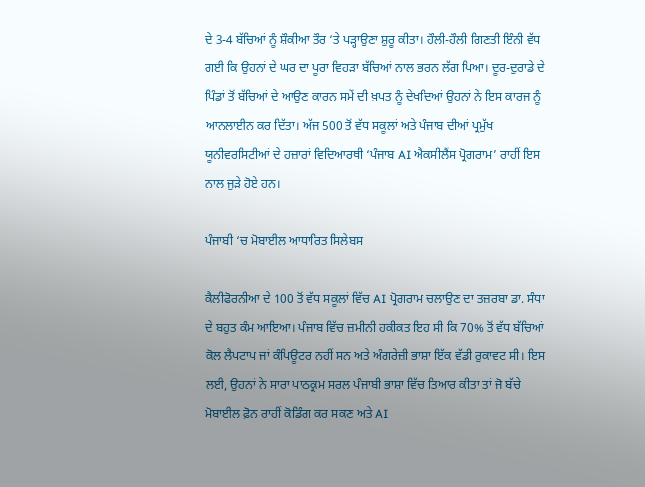ਦੇ 3-4 ਬੱਚਿਆਂ ਨੂੰ ਸ਼ੌਕੀਆ ਤੌਰ ‘ਤੇ ਪੜ੍ਹਾਉਣਾ ਸ਼ੁਰੂ ਕੀਤਾ। ਹੌਲੀ-ਹੌਲੀ ਗਿਣਤੀ ਇੰਨੀ ਵੱਧ ਗਈ ਕਿ ਉਹਨਾਂ ਦੇ ਘਰ ਦਾ ਪੂਰਾ ਵਿਹੜਾ ਬੱਚਿਆਂ ਨਾਲ ਭਰਨ ਲੱਗ ਪਿਆ। ਦੂਰ-ਦੁਰਾਡੇ ਦੇ ਪਿੰਡਾਂ ਤੋਂ ਬੱਚਿਆਂ ਦੇ ਆਉਣ ਕਾਰਨ ਸਮੇਂ ਦੀ ਖ਼ਪਤ ਨੂੰ ਦੇਖਦਿਆਂ ਉਹਨਾਂ ਨੇ ਇਸ ਕਾਰਜ ਨੂੰ ਆਨਲਾਈਨ ਕਰ ਦਿੱਤਾ। ਅੱਜ 500 ਤੋਂ ਵੱਧ ਸਕੂਲਾਂ ਅਤੇ ਪੰਜਾਬ ਦੀਆਂ ਪ੍ਰਮੁੱਖ ਯੂਨੀਵਰਸਿਟੀਆਂ ਦੇ ਹਜ਼ਾਰਾਂ ਵਿਦਿਆਰਥੀ ‘ਪੰਜਾਬ AI ਐਕਸੀਲੈਂਸ ਪ੍ਰੋਗਰਾਮ’ ਰਾਹੀਂ ਇਸ ਨਾਲ ਜੁੜੇ ਹੋਏ ਹਨ।

ਪੰਜਾਬੀ ‘ਚ ਮੋਬਾਈਲ ਆਧਾਰਿਤ ਸਿਲੇਬਸ

ਕੈਲੀਫੋਰਨੀਆ ਦੇ 100 ਤੋਂ ਵੱਧ ਸਕੂਲਾਂ ਵਿੱਚ AI ਪ੍ਰੋਗਰਾਮ ਚਲਾਉਣ ਦਾ ਤਜ਼ਰਬਾ ਡਾ. ਸੰਧਾ ਦੇ ਬਹੁਤ ਕੰਮ ਆਇਆ। ਪੰਜਾਬ ਵਿੱਚ ਜ਼ਮੀਨੀ ਹਕੀਕਤ ਇਹ ਸੀ ਕਿ 70% ਤੋਂ ਵੱਧ ਬੱਚਿਆਂ ਕੋਲ ਲੈਪਟਾਪ ਜਾਂ ਕੰਪਿਊਟਰ ਨਹੀਂ ਸਨ ਅਤੇ ਅੰਗਰੇਜ਼ੀ ਭਾਸ਼ਾ ਇੱਕ ਵੱਡੀ ਰੁਕਾਵਟ ਸੀ। ਇਸ ਲਈ, ਉਹਨਾਂ ਨੇ ਸਾਰਾ ਪਾਠਕ੍ਰਮ ਸਰਲ ਪੰਜਾਬੀ ਭਾਸ਼ਾ ਵਿੱਚ ਤਿਆਰ ਕੀਤਾ ਤਾਂ ਜੋ ਬੱਚੇ ਮੋਬਾਈਲ ਫ਼ੋਨ ਰਾਹੀਂ ਕੋਡਿੰਗ ਕਰ ਸਕਣ ਅਤੇ AI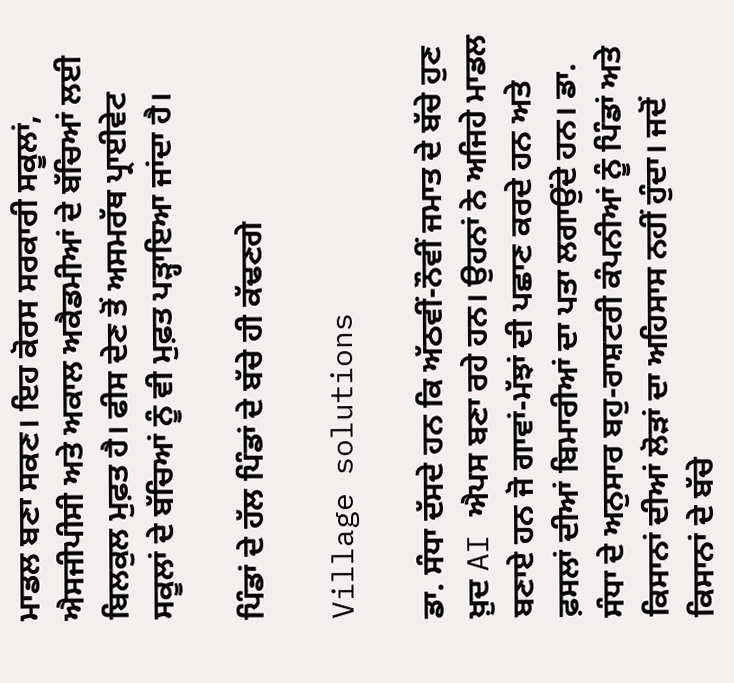ਮਾਡਲ ਬਣਾ ਸਕਣ। ਇਹ ਕੋਰਸ ਸਰਕਾਰੀ ਸਕੂਲਾਂ, ਐਸਜੀਪੀਸੀ ਅਤੇ ਅਕਾਲ ਅਕੈਡਮੀਆਂ ਦੇ ਬੱਚਿਆਂ ਲਈ ਬਿਲਕੁਲ ਮੁਫ਼ਤ ਹੈ। ਫੀਸ ਦੇਣ ਤੋਂ ਅਸਮਰੱਥ ਪ੍ਰਾਈਵੇਟ ਸਕੂਲਾਂ ਦੇ ਬੱਚਿਆਂ ਨੂੰ ਵੀ ਮੁਫ਼ਤ ਪੜ੍ਹਾਇਆ ਜਾਂਦਾ ਹੈ।

ਪਿੰਡਾਂ ਦੇ ਹੱਲ ਪਿੰਡਾਂ ਦੇ ਬੱਚੇ ਹੀ ਕੱਢਣਗੇ

Village solutions

ਡਾ. ਸੰਧਾ ਦੱਸਦੇ ਹਨ ਕਿ ਅੱਠਵੀਂ-ਨੌਵੀਂ ਜਮਾਤ ਦੇ ਬੱਚੇ ਹੁਣ ਖ਼ੁਦ AI ਐਪਸ ਬਣਾ ਰਹੇ ਹਨ। ਉਹਨਾਂ ਨੇ ਅਜਿਹੇ ਮਾਡਲ ਬਣਾਏ ਹਨ ਜੋ ਗਾਵਾਂ-ਮੱਝਾਂ ਦੀ ਪਛਾਣ ਕਰਦੇ ਹਨ ਅਤੇ ਫ਼ਸਲਾਂ ਦੀਆਂ ਬਿਮਾਰੀਆਂ ਦਾ ਪਤਾ ਲਗਾਉਂਦੇ ਹਨ। ਡਾ. ਸੰਧਾ ਦੇ ਅਨੁਸਾਰ ਬਹੁ-ਰਾਸ਼ਟਰੀ ਕੰਪਨੀਆਂ ਨੂੰ ਪਿੰਡਾਂ ਅਤੇ ਕਿਸਾਨਾਂ ਦੀਆਂ ਲੋੜਾਂ ਦਾ ਅਹਿਸਾਸ ਨਹੀਂ ਹੁੰਦਾ। ਜਦੋਂ ਕਿਸਾਨਾਂ ਦੇ ਬੱਚੇ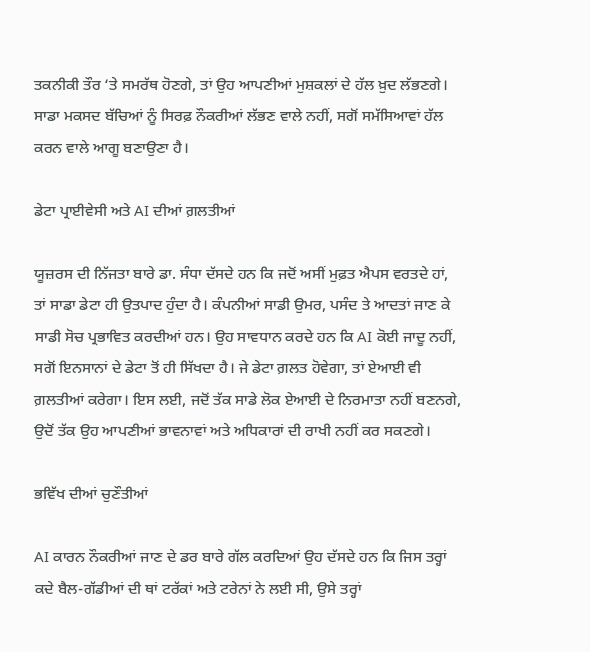ਤਕਨੀਕੀ ਤੌਰ ‘ਤੇ ਸਮਰੱਥ ਹੋਣਗੇ, ਤਾਂ ਉਹ ਆਪਣੀਆਂ ਮੁਸ਼ਕਲਾਂ ਦੇ ਹੱਲ ਖ਼ੁਦ ਲੱਭਣਗੇ। ਸਾਡਾ ਮਕਸਦ ਬੱਚਿਆਂ ਨੂੰ ਸਿਰਫ਼ ਨੌਕਰੀਆਂ ਲੱਭਣ ਵਾਲੇ ਨਹੀਂ, ਸਗੋਂ ਸਮੱਸਿਆਵਾਂ ਹੱਲ ਕਰਨ ਵਾਲੇ ਆਗੂ ਬਣਾਉਣਾ ਹੈ।

ਡੇਟਾ ਪ੍ਰਾਈਵੇਸੀ ਅਤੇ AI ਦੀਆਂ ਗ਼ਲਤੀਆਂ

ਯੂਜ਼ਰਸ ਦੀ ਨਿੱਜਤਾ ਬਾਰੇ ਡਾ. ਸੰਧਾ ਦੱਸਦੇ ਹਨ ਕਿ ਜਦੋਂ ਅਸੀਂ ਮੁਫ਼ਤ ਐਪਸ ਵਰਤਦੇ ਹਾਂ, ਤਾਂ ਸਾਡਾ ਡੇਟਾ ਹੀ ਉਤਪਾਦ ਹੁੰਦਾ ਹੈ। ਕੰਪਨੀਆਂ ਸਾਡੀ ਉਮਰ, ਪਸੰਦ ਤੇ ਆਦਤਾਂ ਜਾਣ ਕੇ ਸਾਡੀ ਸੋਚ ਪ੍ਰਭਾਵਿਤ ਕਰਦੀਆਂ ਹਨ। ਉਹ ਸਾਵਧਾਨ ਕਰਦੇ ਹਨ ਕਿ AI ਕੋਈ ਜਾਦੂ ਨਹੀਂ, ਸਗੋਂ ਇਨਸਾਨਾਂ ਦੇ ਡੇਟਾ ਤੋਂ ਹੀ ਸਿੱਖਦਾ ਹੈ। ਜੇ ਡੇਟਾ ਗ਼ਲਤ ਹੋਵੇਗਾ, ਤਾਂ ਏਆਈ ਵੀ ਗ਼ਲਤੀਆਂ ਕਰੇਗਾ। ਇਸ ਲਈ, ਜਦੋਂ ਤੱਕ ਸਾਡੇ ਲੋਕ ਏਆਈ ਦੇ ਨਿਰਮਾਤਾ ਨਹੀਂ ਬਣਨਗੇ, ਉਦੋਂ ਤੱਕ ਉਹ ਆਪਣੀਆਂ ਭਾਵਨਾਵਾਂ ਅਤੇ ਅਧਿਕਾਰਾਂ ਦੀ ਰਾਖੀ ਨਹੀਂ ਕਰ ਸਕਣਗੇ।

ਭਵਿੱਖ ਦੀਆਂ ਚੁਣੌਤੀਆਂ

AI ਕਾਰਨ ਨੌਕਰੀਆਂ ਜਾਣ ਦੇ ਡਰ ਬਾਰੇ ਗੱਲ ਕਰਦਿਆਂ ਉਹ ਦੱਸਦੇ ਹਨ ਕਿ ਜਿਸ ਤਰ੍ਹਾਂ ਕਦੇ ਬੈਲ-ਗੱਡੀਆਂ ਦੀ ਥਾਂ ਟਰੱਕਾਂ ਅਤੇ ਟਰੇਨਾਂ ਨੇ ਲਈ ਸੀ, ਉਸੇ ਤਰ੍ਹਾਂ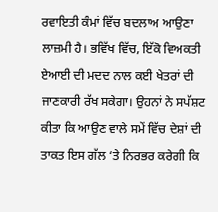ਰਵਾਇਤੀ ਕੰਮਾਂ ਵਿੱਚ ਬਦਲਾਅ ਆਉਣਾ ਲਾਜ਼ਮੀ ਹੈ। ਭਵਿੱਖ ਵਿੱਚ, ਇੱਕੋ ਵਿਅਕਤੀ ਏਆਈ ਦੀ ਮਦਦ ਨਾਲ ਕਈ ਖੇਤਰਾਂ ਦੀ ਜਾਣਕਾਰੀ ਰੱਖ ਸਕੇਗਾ। ਉਹਨਾਂ ਨੇ ਸਪੱਸ਼ਟ ਕੀਤਾ ਕਿ ਆਉਣ ਵਾਲੇ ਸਮੇਂ ਵਿੱਚ ਦੇਸ਼ਾਂ ਦੀ ਤਾਕਤ ਇਸ ਗੱਲ ‘ਤੇ ਨਿਰਭਰ ਕਰੇਗੀ ਕਿ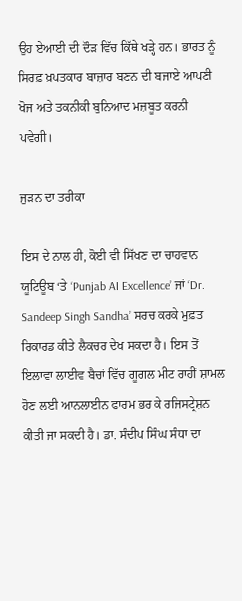ਉਹ ਏਆਈ ਦੀ ਦੌੜ ਵਿੱਚ ਕਿੱਥੇ ਖੜ੍ਹੇ ਹਨ। ਭਾਰਤ ਨੂੰ ਸਿਰਫ਼ ਖ਼ਪਤਕਾਰ ਬਾਜ਼ਾਰ ਬਣਨ ਦੀ ਬਜਾਏ ਆਪਣੀ ਖੋਜ ਅਤੇ ਤਕਨੀਕੀ ਬੁਨਿਆਦ ਮਜ਼ਬੂਤ ਕਰਨੀ ਪਵੇਗੀ।

ਜੁੜਨ ਦਾ ਤਰੀਕਾ

ਇਸ ਦੇ ਨਾਲ ਹੀ, ਕੋਈ ਵੀ ਸਿੱਖਣ ਦਾ ਚਾਹਵਾਨ ਯੂਟਿਊਬ ‘ਤੇ ‘Punjab AI Excellence’ ਜਾਂ ‘Dr. Sandeep Singh Sandha’ ਸਰਚ ਕਰਕੇ ਮੁਫ਼ਤ ਰਿਕਾਰਡ ਕੀਤੇ ਲੈਕਚਰ ਦੇਖ ਸਕਦਾ ਹੈ। ਇਸ ਤੋਂ ਇਲਾਵਾ ਲਾਈਵ ਬੈਚਾਂ ਵਿੱਚ ਗੂਗਲ ਮੀਟ ਰਾਹੀਂ ਸ਼ਾਮਲ ਹੋਣ ਲਈ ਆਨਲਾਈਨ ਫਾਰਮ ਭਰ ਕੇ ਰਜਿਸਟ੍ਰੇਸ਼ਨ ਕੀਤੀ ਜਾ ਸਕਦੀ ਹੈ। ਡਾ. ਸੰਦੀਪ ਸਿੰਘ ਸੰਧਾ ਦਾ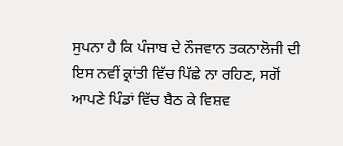ਸੁਪਨਾ ਹੈ ਕਿ ਪੰਜਾਬ ਦੇ ਨੌਜਵਾਨ ਤਕਨਾਲੋਜੀ ਦੀ ਇਸ ਨਵੀਂ ਕ੍ਰਾਂਤੀ ਵਿੱਚ ਪਿੱਛੇ ਨਾ ਰਹਿਣ, ਸਗੋਂ ਆਪਣੇ ਪਿੰਡਾਂ ਵਿੱਚ ਬੈਠ ਕੇ ਵਿਸ਼ਵ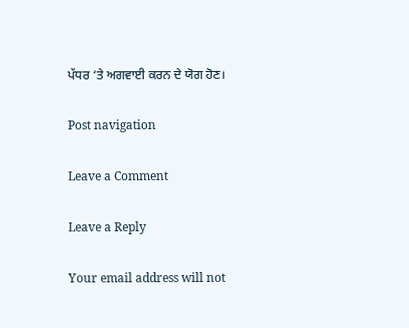ਪੱਧਰ ‘ਤੇ ਅਗਵਾਈ ਕਰਨ ਦੇ ਯੋਗ ਹੋਣ।

Post navigation

Leave a Comment

Leave a Reply

Your email address will not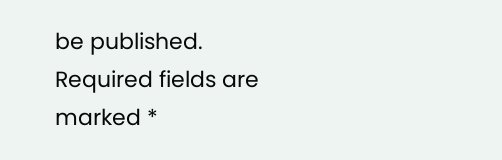be published. Required fields are marked *